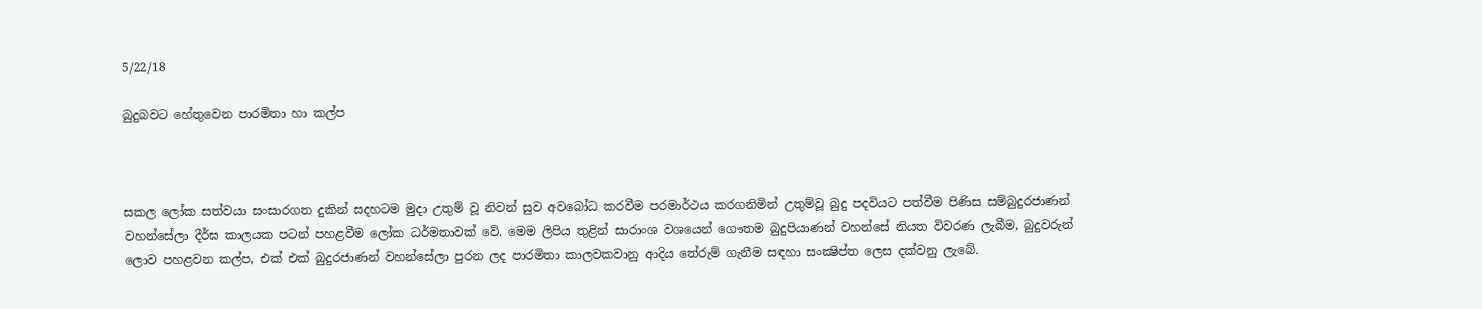5/22/18

බුදුබවට හේතුවෙන පාරමිතා හා කල්ප



සකල ලෝක සත්වයා සංසාරගත දුකින් සදහටම මුදා උතුම් වූ නිවන් සුව අවබෝධ කරවීම පරමාර්ථය කරගනිමින් උතුම්වූ බුදු පදවියට පත්වීම පිණිස සම්බුදුරජාණන් වහන්සේලා දීර්ඝ කාලයක පටන් පහළවීම ලෝක ධර්මතාවක්‌ වේ. මෙම ලිපිය තුළින් සාරාංශ වශයෙන් ගෞතම බුදුපියාණන් වහන්සේ නියත විවරණ ලැබීම, බුදුවරුන් ලොව පහළවන කල්ප, එක්‌ එක්‌ බුදුරජාණන් වහන්සේලා පුරන ලද පාරමිතා කාලවකවානු ආදිය තේරුම් ගැනීම සඳහා සංක්‍ෂිප්ත ලෙස දක්‌වනු ලැබේ.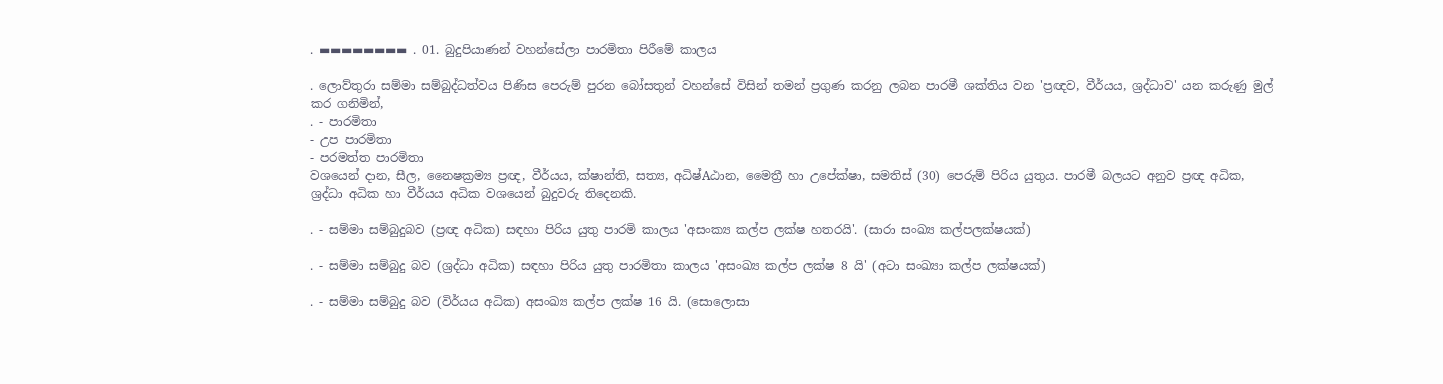. ▬▬▬▬▬▬▬▬ . 01. බුදුපියාණන් වහන්සේලා පාරමිතා පිරීමේ කාලය

. ලොව්තුරා සම්මා සම්බුද්ධත්වය පිණිස පෙරුම් පුරන බෝසතුන් වහන්සේ විසින් තමන් ප්‍රගුණ කරනු ලබන පාරමී ශක්‌තිය වන 'ප්‍රඥව, වීර්යය, ශ්‍රද්ධාව' යන කරුණු මුල් කර ගනිමින්,
. - පාරමිතා
- උප පාරමිතා
- පරමත්ත පාරමිතා
වශයෙන් දාන, සීල, නෛෂක්‍රම්‍ය ප්‍රඥ, වීර්යය, ක්‌ෂාන්ති, සත්‍ය, අධිෂ්Aඨාන, මෛත්‍රී හා උපේක්‌ෂා, සමතිස්‌ (30) පෙරුම් පිරිය යුතුය. පාරමී බලයට අනුව ප්‍රඥ අධික, ශ්‍රද්ධා අධික හා වීර්යය අධික වශයෙන් බුදුවරු තිදෙනකි.

. - සම්මා සම්බුදුබව (ප්‍රඥ අධික) සඳහා පිරිය යුතු පාරමි කාලය 'අසංක්‍ය කල්ප ලක්‌ෂ හතරයි'. (සාරා සංඛ්‍ය කල්පලක්‌ෂයක්‌)

. - සම්මා සම්බුදු බව (ශ්‍රද්ධා අධික) සඳහා පිරිය යුතු පාරමිතා කාලය 'අසංඛ්‍ය කල්ප ලක්‌ෂ 8 යි' (අටා සංඛ්‍යා කල්ප ලක්‌ෂයක්‌)

. - සම්මා සම්බුදු බව (විර්යය අධික) අසංඛ්‍ය කල්ප ලක්‌ෂ 16 යි. (සොලොසා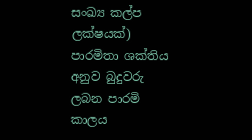සංඛ්‍ය කල්ප ලක්‌ෂයක්‌) පාරමිතා ශක්‌තිය අනුව බුදුවරු ලබන පාරමි කාලය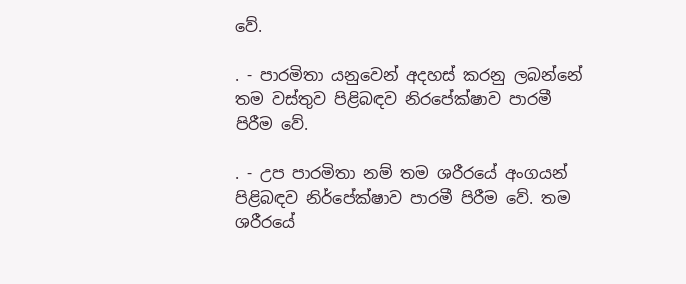වේ.

. - පාරමිතා යනුවෙන් අදහස්‌ කරනු ලබන්නේ තම වස්‌තුව පිළිබඳව නිරපේක්‌ෂාව පාරමී පිරීම වේ.

. - උප පාරමිතා නම් තම ශරීරයේ අංගයන් පිළිබඳව නිර්පේක්‌ෂාව පාරමී පිරීම වේ. තම ශරීරයේ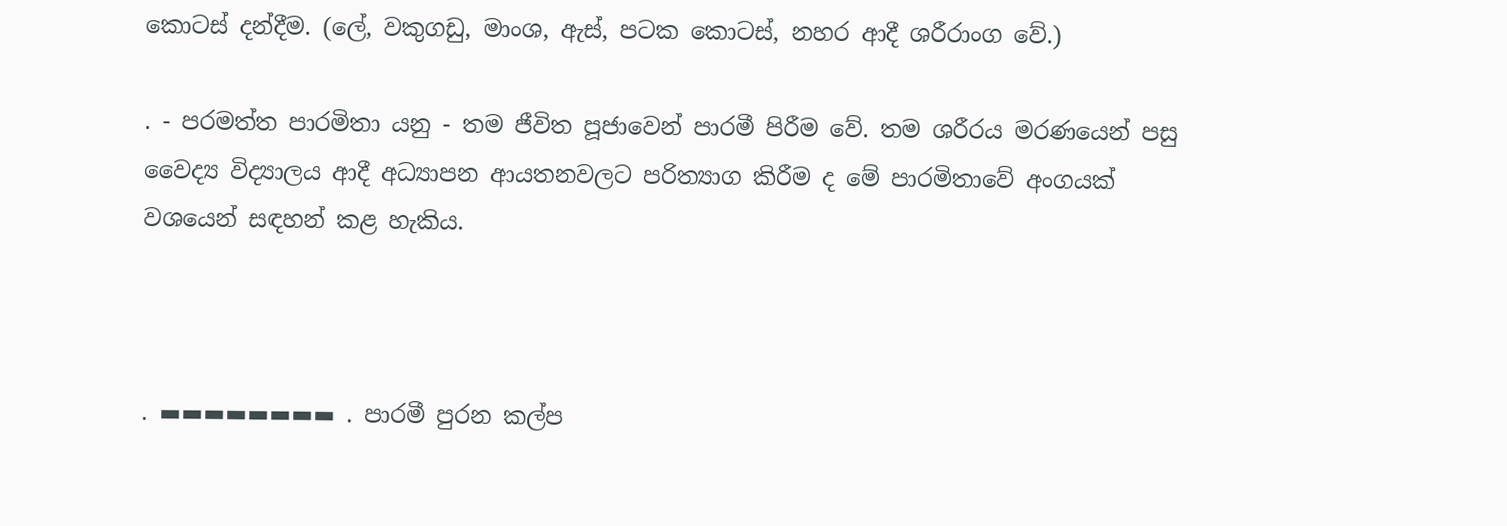කොටස්‌ දන්දීම. (ලේ, වකුගඩු, මාංශ, ඇස්‌, පටක කොටස්‌, නහර ආදී ශරීරාංග වේ.)

. - පරමත්ත පාරමිතා යනු - තම ජීවිත පූජාවෙන් පාරමී පිරීම වේ. තම ශරීරය මරණයෙන් පසු වෛද්‍ය විද්‍යාලය ආදී අධ්‍යාපන ආයතනවලට පරිත්‍යාග කිරීම ද මේ පාරමිතාවේ අංගයක්‌ වශයෙන් සඳහන් කළ හැකිය.



. ▬▬▬▬▬▬▬▬ . පාරමී පුරන කල්ප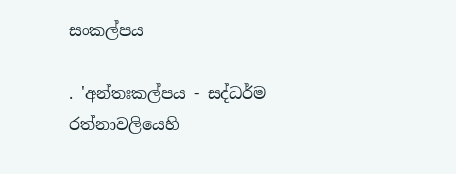සංකල්පය

. 'අන්තඃකල්පය - සද්ධර්ම රත්නාවලියෙහි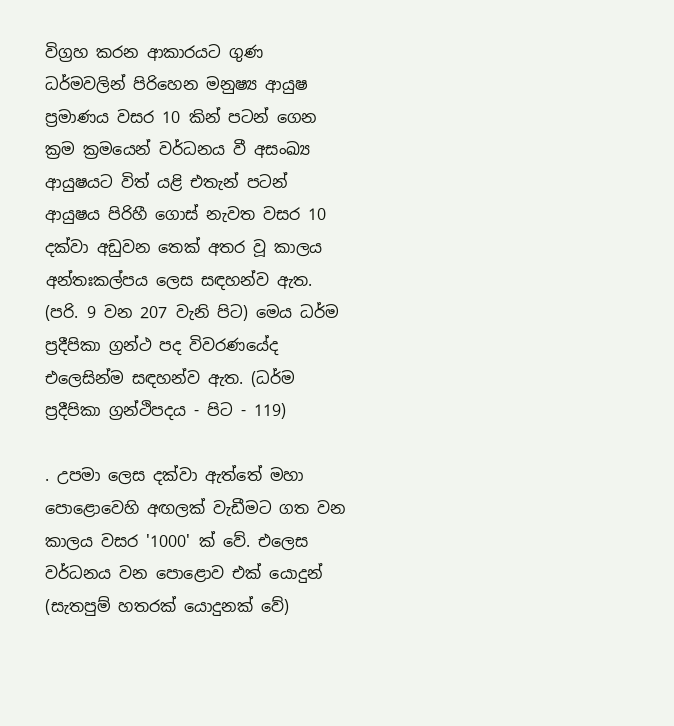විග්‍රහ කරන ආකාරයට ගුණ ධර්මවලින් පිරිහෙන මනුෂ්‍ය ආයුෂ ප්‍රමාණය වසර 10 කින් පටන් ගෙන ක්‍රම ක්‍රමයෙන් වර්ධනය වී අසංඛ්‍ය ආයුෂයට විත් යළි එතැන් පටන් ආයුෂය පිරිහී ගොස්‌ නැවත වසර 10 දක්‌වා අඩුවන තෙක්‌ අතර වූ කාලය අන්තඃකල්පය ලෙස සඳහන්ව ඇත. (පරි. 9 වන 207 වැනි පිට) මෙය ධර්ම ප්‍රදීපිකා ග්‍රන්ථ පද විවරණයේද එලෙසින්ම සඳහන්ව ඇත. (ධර්ම ප්‍රදීපිකා ග්‍රන්ථිපදය - පිට - 119)

. උපමා ලෙස දක්‌වා ඇත්තේ මහා පොළොවෙහි අඟලක්‌ වැඩීමට ගත වන කාලය වසර '1000' ක්‌ වේ. එලෙස වර්ධනය වන පොළොව එක්‌ යොදුන් (සැතපුම් හතරක්‌ යොදුනක්‌ වේ)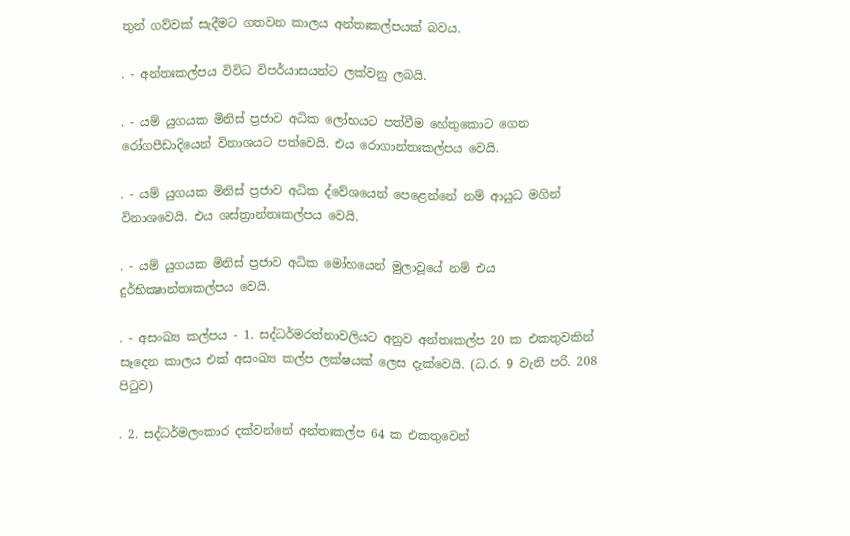තුන් ගව්වක්‌ සැදීමට ගතවන කාලය අන්තඃකල්පයක්‌ බවය.

. - අන්තඃකල්පය විවිධ විපර්යාසයන්ට ලක්‌වනු ලබයි.

. - යම් යුගයක මිනිස්‌ ප්‍රජාව අධික ලෝභයට පත්වීම හේතුකොට ගෙන රෝගපීඩාදියෙන් විනාශයට පත්වෙයි. එය රොගාන්තඃකල්පය වෙයි.

. - යම් යුගයක මිනිස්‌ ප්‍රජාව අධික ද්වේශයෙන් පෙළෙන්නේ නම් ආයුධ මගින් විනාශවෙයි. එය ශස්‌ත්‍රාන්තඃකල්පය වෙයි.

. - යම් යුගයක මිනිස්‌ ප්‍රජාව අධික මෝහයෙන් මුලාවූයේ නම් එය දුර්භික්‍ෂාන්තඃකල්පය වෙයි.

. - අසංඛ්‍ය කල්පය - 1. සද්ධර්මරත්නාවලියට අනුව අන්තඃකල්ප 20 ක එකතුවකින් සෑදෙන කාලය එක්‌ අසංඛ්‍ය කල්ප ලක්‌ෂයක්‌ ලෙස දැක්‌වෙයි. (ධ.ර. 9 වැනි පරි. 208 පිටුව)

. 2. සද්ධර්මලංකාර දක්‌වන්නේ අන්තඃකල්ප 64 ක එකතුවෙන්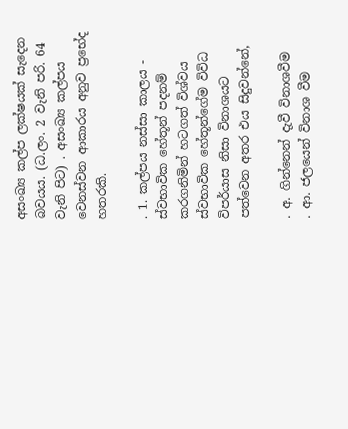අසංඛ්‍ය කල්ප ලක්‌ෂයක්‌ සැදෙන බවයය. (ධ.ලං. 2 වැනි පරි. 64 වැනි පිට) . අසංඛ්‍ය කල්පය වෙනස්‌වන ආකාරය අනුව ප්‍රභේද හතරකි.

. 1. කල්පය නස්‌සා කාලය - ස්‌වභාවික හේතූන් පදනම් කරගනිමින් හටගත් විශ්වය ස්‌වභාවික හේතූන්ගේම විවිධ විපර්යාස නිසා විනාශයට පත්වෙන අතර එය සිදුවන්නේ,

. අ. ගින්නෙන් දැවී විනාශවීම
. ආ. ජලයෙන් විනාශ වීම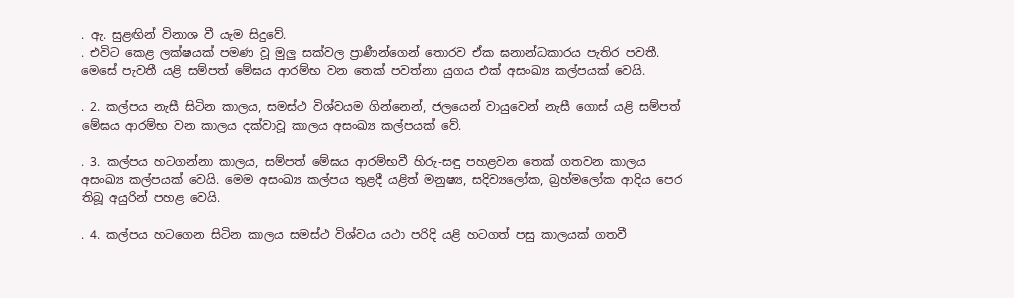. ඇ. සුළඟින් විනාශ වී යැම සිදුවේ.
. එවිට කෙළ ලක්‌ෂයක්‌ පමණ වූ මුලු සක්‌වල ප්‍රාණීන්ගෙන් තොරව ඒක ඝනාන්ධකාරය පැතිර පවතී. මෙසේ පැවතී යළි සම්පත් මේඝය ආරම්භ වන තෙක්‌ පවත්නා යුගය එක්‌ අසංඛ්‍ය කල්පයක්‌ වෙයි.

. 2. කල්පය නැසී සිටින කාලය, සමස්‌ථ විශ්වයම ගින්නෙන්, ජලයෙන් වායුවෙන් නැසී ගොස්‌ යළි සම්පත් මේඝය ආරම්භ වන කාලය දක්‌වාවූ කාලය අසංඛ්‍ය කල්පයක්‌ වේ.

. 3. කල්පය හටගන්නා කාලය, සම්පත් මේඝය ආරම්භවී හිරු-සඳු පහළවන තෙක්‌ ගතවන කාලය අසංඛ්‍ය කල්පයක්‌ වෙයි. මෙම අසංඛ්‍ය කල්පය තුළදී යළිත් මනුෂ්‍ය, සදිව්‍යලෝක, බ්‍රහ්මලෝක ආදිය පෙර තිබූ අයුරින් පහළ වෙයි.

. 4. කල්පය හටගෙන සිටින කාලය සමස්‌ථ විශ්වය යථා පරිදි යළි හටගත් පසු කාලයක්‌ ගතවී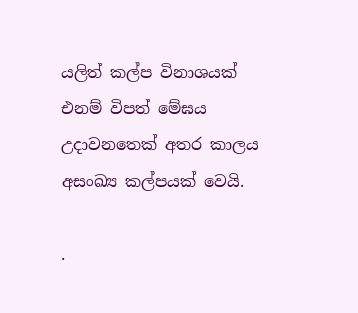යලිත් කල්ප විනාශයක්‌ එනම් විපත් මේඝය උදාවනතෙක්‌ අතර කාලය අසංඛ්‍ය කල්පයක්‌ වෙයි.

.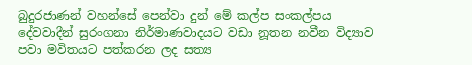බුදුරජාණන් වහන්සේ පෙන්වා දුන් මේ කල්ප සංකල්පය දේවවාදීන් සුරංගනා නිර්මාණවාදයට වඩා නූතන නවීන විද්‍යාව පවා මවිතයට පත්කරන ලද සත්‍ය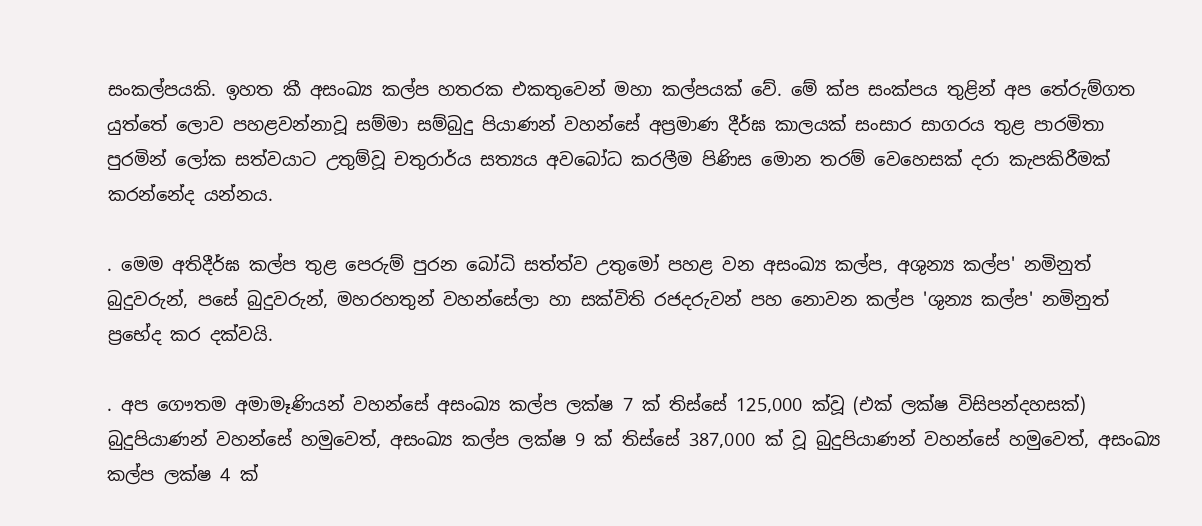සංකල්පයකි. ඉහත කී අසංඛ්‍ය කල්ප හතරක එකතුවෙන් මහා කල්පයක්‌ වේ. මේ ක්‌ප සංක්‌පය තුළින් අප තේරුම්ගත යුත්තේ ලොව පහළවන්නාවූ සම්මා සම්බුදු පියාණන් වහන්සේ අප්‍රමාණ දීර්ඝ කාලයක්‌ සංසාර සාගරය තුළ පාරමිතා පුරමින් ලෝක සත්වයාට උතුම්වූ චතුරාර්ය සත්‍යය අවබෝධ කරලීම පිණිස මොන තරම් වෙහෙසක්‌ දරා කැපකිරීමක්‌ කරන්නේද යන්නය.

. මෙම අතිදීර්ඝ කල්ප තුළ පෙරුම් පුරන බෝධි සත්ත්ව උතුමෝ පහළ වන අසංඛ්‍ය කල්ප, අශුන්‍ය කල්ප' නමිනුත් බුදුවරුන්, පසේ බුදුවරුන්, මහරහතුන් වහන්සේලා හා සක්‌විති රජදරුවන් පහ නොවන කල්ප 'ශුන්‍ය කල්ප' නමිනුත් ප්‍රභේද කර දක්‌වයි.

. අප ගෞතම අමාමෑණියන් වහන්සේ අසංඛ්‍ය කල්ප ලක්‌ෂ 7 ක්‌ තිස්‌සේ 125,000 ක්‌වූ (එක්‌ ලක්‌ෂ විසිපන්දහසක්‌) බුදුපියාණන් වහන්සේ හමුවෙත්, අසංඛ්‍ය කල්ප ලක්‌ෂ 9 ක්‌ තිස්‌සේ 387,000 ක්‌ වූ බුදුපියාණන් වහන්සේ හමුවෙත්, අසංඛ්‍ය කල්ප ලක්‌ෂ 4 ක්‌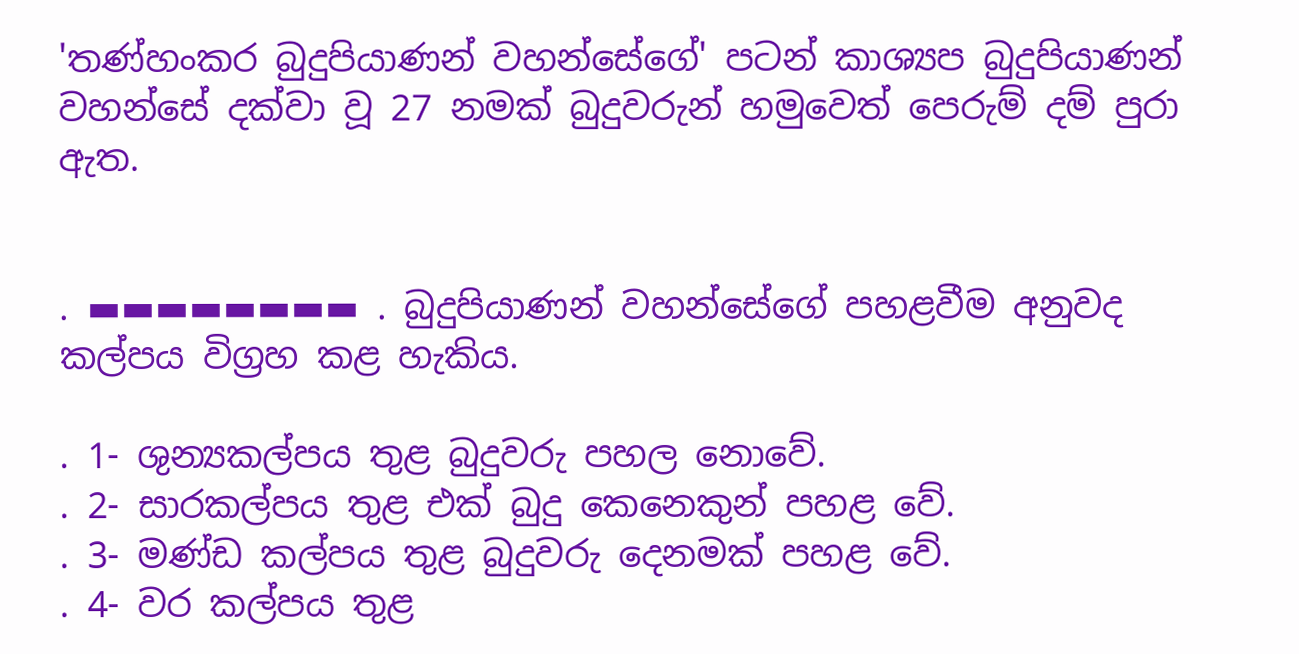'තණ්‌හංකර බුදුපියාණන් වහන්සේගේ' පටන් කාශ්‍යප බුදුපියාණන් වහන්සේ දක්‌වා වූ 27 නමක්‌ බුදුවරුන් හමුවෙත් පෙරුම් දම් පුරා ඇත.


. ▬▬▬▬▬▬▬▬ . බුදුපියාණන් වහන්සේගේ පහළවීම අනුවද කල්පය විග්‍රහ කළ හැකිය.

. 1- ශුන්‍යකල්පය තුළ බුදුවරු පහල නොවේ.
. 2- සාරකල්පය තුළ එක් බුදු කෙනෙකුන් පහළ වේ.
. 3- මණ්‌ඩ කල්පය තුළ බුදුවරු දෙනමක් පහළ වේ.
. 4- වර කල්පය තුළ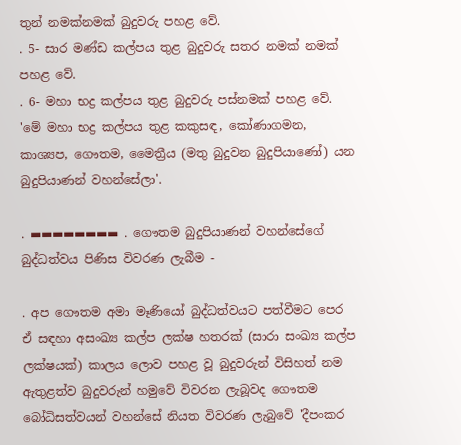තුන් නමක්නමක්‌ බුදුවරු පහළ වේ.
. 5- සාර මණ්‌ඩ කල්පය තුළ බුදුවරු සතර නමක් නමක්‌ පහළ වේ.
. 6- මහා භද්‍ර කල්පය තුළ බුදුවරු පස්‌නමක්‌ පහළ වේ. 'මේ මහා භද්‍ර කල්පය තුළ කකුසඳ, කෝණාගමන, කාශ්‍යප, ගෞතම, මෛත්‍රීය (මතු බුදුවන බුදුපියාණෝ) යන බුදුපියාණන් වහන්සේලා'.

. ▬▬▬▬▬▬▬▬ . ගෞතම බුදුපියාණන් වහන්සේගේ බුද්ධත්වය පිණිස විවරණ ලැබීම -

. අප ගෞතම අමා මෑණියෝ බුද්ධත්වයට පත්වීමට පෙර ඒ සඳහා අසංඛ්‍ය කල්ප ලක්‌ෂ හතරක්‌ (සාරා සංඛ්‍ය කල්ප ලක්‌ෂයක්‌) කාලය ලොව පහළ වූ බුදුවරුන් විසිහත් නම ඇතුළත්ව බුදුවරුන් හමුවේ විවරන ලැබූවද ගෞතම බෝධිසත්වයන් වහන්සේ නියත විවරණ ලැබුවේ 'දීපංකර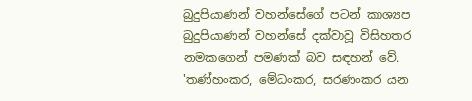බුදුපියාණන් වහන්සේගේ පටන් කාශ්‍යප බුදුපියාණන් වහන්සේ දක්‌වාවූ විසිහතර නමකගෙන් පමණක්‌ බව සඳහන් වේ. 'තණ්‌හංකර, මේධංකර, සරණංකර යන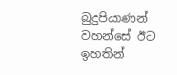බුදුපියාණන් වහන්සේ ඊට ඉහතින්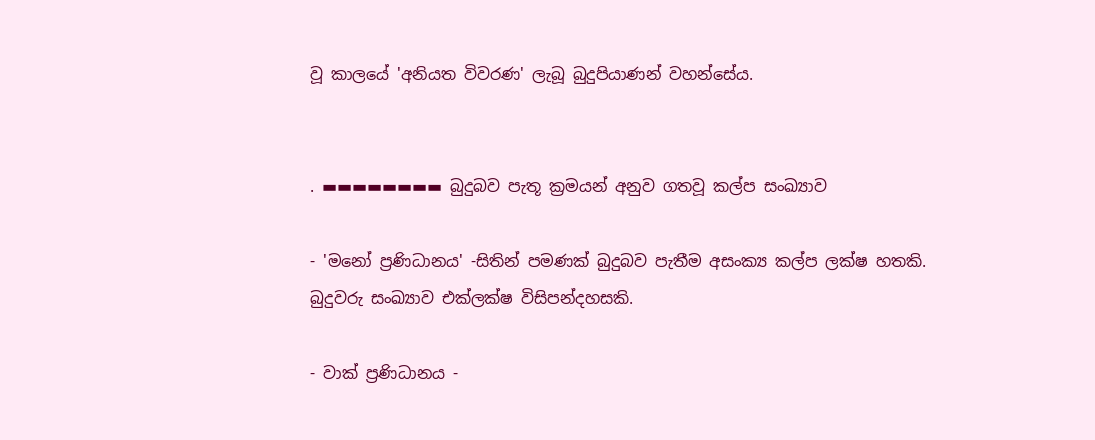වූ කාලයේ 'අනියත විවරණ' ලැබූ බුදුපියාණන් වහන්සේය.


. ▬▬▬▬▬▬▬▬ බුදුබව පැතූ ක්‍රමයන් අනුව ගතවූ කල්ප සංඛ්‍යාව

- 'මනෝ ප්‍රණිධානය' -සිතින් පමණක්‌ බුදුබව පැතීම අසංක්‍ය කල්ප ලක්‌ෂ හතකි. බුදුවරු සංඛ්‍යාව එක්‌ලක්‌ෂ විසිපන්දහසකි.

- වාක්‌ ප්‍රණිධානය -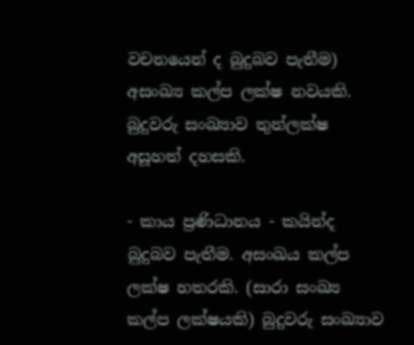වචනයෙන් ද බුදුබව පැතීම) අසංඛ්‍ය කල්ප ලක්‌ෂ නවයකි. බුදුවරු සංඛ්‍යාව තුන්ලක්‌ෂ අසූහත් දහසකි.

- කාය ප්‍රණිධානය - කයින්ද බුදුබව පැතීම. අසංඛය කල්ප ලක්‌ෂ හතරකි. (සාරා සංඛ්‍ය කල්ප ලක්‌ෂයකි) බුදුවරු සංඛ්‍යාව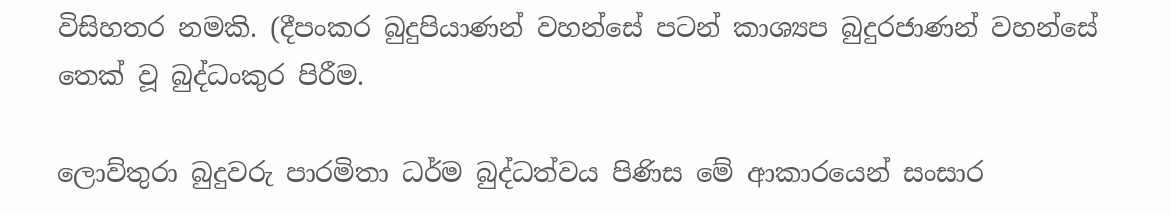විසිහතර නමකි. (දීපංකර බුදුපියාණන් වහන්සේ පටන් කාශ්‍යප බුදුරජාණන් වහන්සේ තෙක්‌ වූ බුද්ධංකුර පිරීම.

ලොව්තුරා බුදුවරු පාරමිතා ධර්ම බුද්ධත්වය පිණිස මේ ආකාරයෙන් සංසාර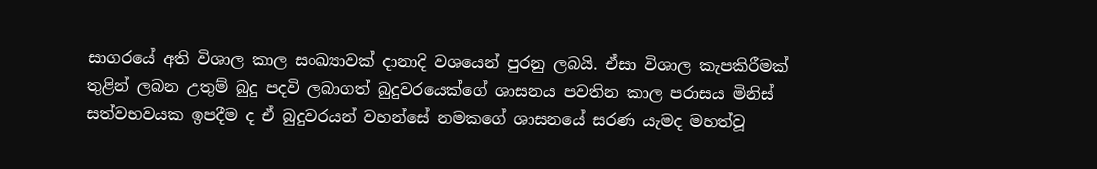සාගරයේ අති විශාල කාල සංඛ්‍යාවක්‌ දානාදි වශයෙන් පුරනු ලබයි. ඒසා විශාල කැපකිරීමක්‌ තුළින් ලබන උතුම් බුදු පදවි ලබාගත් බුදුවරයෙක්‌ගේ ශාසනය පවතින කාල පරාසය මිනිස්‌ සත්වභවයක ඉපදීම ද ඒ බුදුවරයන් වහන්සේ නමකගේ ශාසනයේ සරණ යැමද මහත්වූ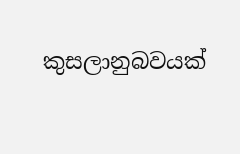කුසලානුබවයක්‌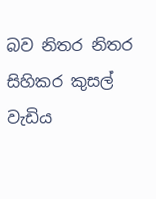බව නිතර නිතර සිහිකර කුසල් වැඩිය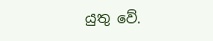යුතු වේ.